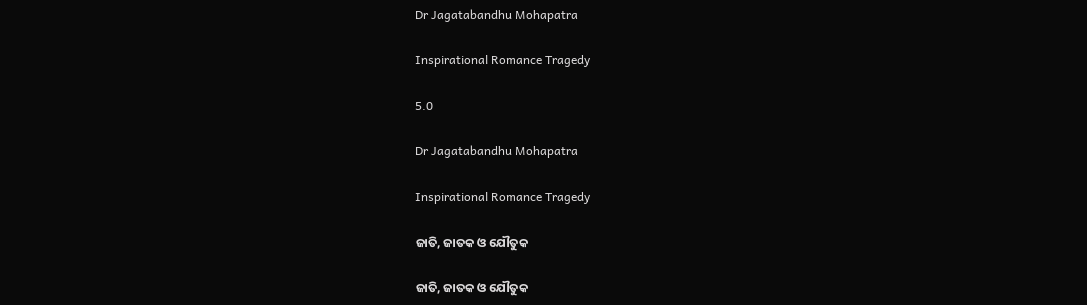Dr Jagatabandhu Mohapatra

Inspirational Romance Tragedy

5.0

Dr Jagatabandhu Mohapatra

Inspirational Romance Tragedy

ଜାତି, ଜାତକ ଓ ଯୌତୁକ

ଜାତି, ଜାତକ ଓ ଯୌତୁକ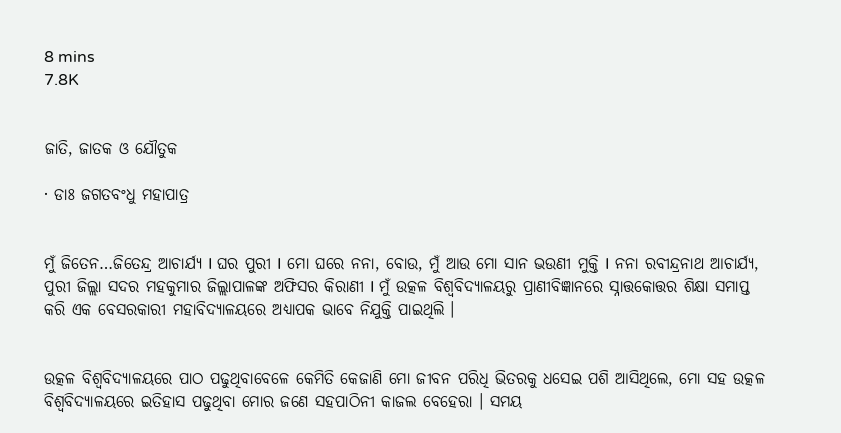8 mins
7.8K


ଜାତି, ଜାତକ ଓ ଯୌତୁକ

· ଡାଃ ଜଗତବଂଧୁ ମହାପାତ୍ର


ମୁଁ ଜିତେନ…ଜିତେନ୍ଦ୍ର ଆଚାର୍ଯ୍ୟ I ଘର ପୁରୀ I ମୋ ଘରେ ନନା, ବୋଉ, ମୁଁ ଆଉ ମୋ ସାନ ଭଉଣୀ ମୁକ୍ତି I ନନା ରବୀନ୍ଦ୍ରନାଥ ଆଚାର୍ଯ୍ୟ, ପୁରୀ ଜିଲ୍ଲା ସଦର ମହକୁମାର ଜିଲ୍ଲାପାଳଙ୍କ ଅଫିସର କିରାଣୀ I ମୁଁ ଉତ୍କଳ ବିଶ୍ଵବିଦ୍ୟାଳୟରୁ ପ୍ରାଣୀବିଜ୍ଞାନରେ ସ୍ନାତ୍ତକୋତ୍ତର ଶିକ୍ଷା ସମାପ୍ତ କରି ଏକ ବେସରକାରୀ ମହାବିଦ୍ୟାଳୟରେ ଅଧ୍ୟାପକ ଭାବେ ନିଯୁକ୍ତି ପାଇଥିଲି ।


ଉତ୍କଳ ବିଶ୍ଵବିଦ୍ୟାଳୟରେ ପାଠ ପଢୁଥିବାବେଳେ କେମିତି କେଜାଣି ମୋ ଜୀବନ ପରିଧି ଭିତରକୁ ଧସେଇ ପଶି ଆସିଥିଲେ, ମୋ ସହ ଉତ୍କଳ ବିଶ୍ଵବିଦ୍ୟାଳୟରେ ଇତିହାସ ପଢୁଥିବା ମୋର ଜଣେ ସହପାଠିନୀ କାଜଲ ବେହେରା । ସମୟ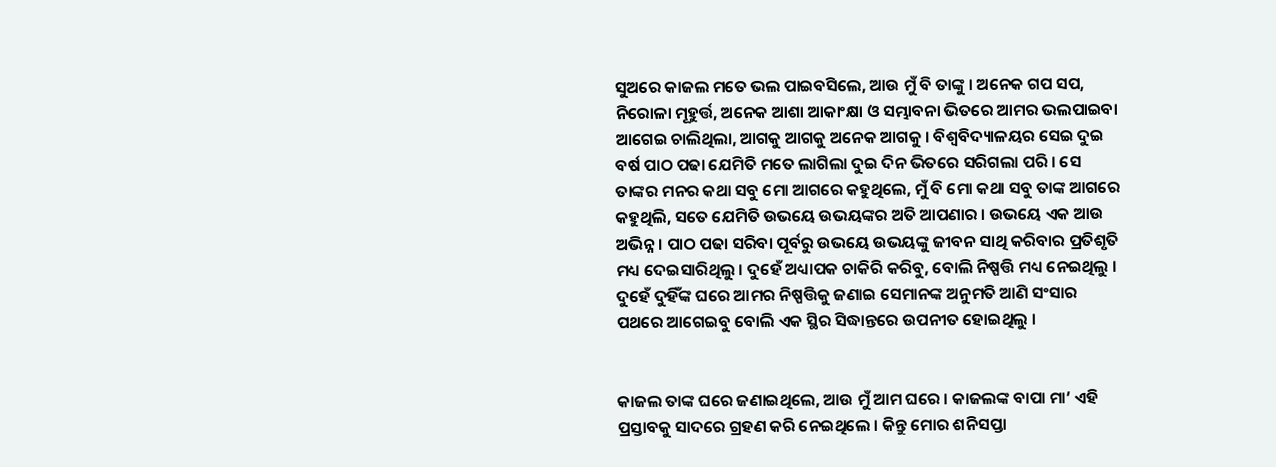ସୁଅରେ କାଜଲ ମତେ ଭଲ ପାଇବସିଲେ, ଆଉ ମୁଁ ବି ତାଙ୍କୁ । ଅନେକ ଗପ ସପ, ନିରୋଳା ମୂହୁର୍ତ୍ତ, ଅନେକ ଆଶା ଆକାଂକ୍ଷା ଓ ସମ୍ଭାବନା ଭିତରେ ଆମର ଭଲପାଇବା ଆଗେଇ ଚାଲିଥିଲା, ଆଗକୁ ଆଗକୁ ଅନେକ ଆଗକୁ । ବିଶ୍ଵବିଦ୍ୟାଳୟର ସେଇ ଦୁଇ ବର୍ଷ ପାଠ ପଢା ଯେମିତି ମତେ ଲାଗିଲା ଦୁଇ ଦିନ ଭିତରେ ସରିଗଲା ପରି । ସେ ତାଙ୍କର ମନର କଥା ସବୁ ମୋ ଆଗରେ କହୁଥିଲେ, ମୁଁ ବି ମୋ କଥା ସବୁ ତାଙ୍କ ଆଗରେ କହୁଥିଲି, ସତେ ଯେମିତି ଉଭୟେ ଉଭୟଙ୍କର ଅତି ଆପଣାର । ଉଭୟେ ଏକ ଆଉ ଅଭିନ୍ନ । ପାଠ ପଢା ସରିବା ପୂର୍ବରୁ ଉଭୟେ ଉଭୟଙ୍କୁ ଜୀବନ ସାଥି କରିବାର ପ୍ରତିଶୃତି ମଧ୍ୟ ଦେଇସାରିଥିଲୁ । ଦୁହେଁ ଅଧ୍ୟାପକ ଚାକିରି କରିବୁ, ବୋଲି ନିଷ୍ପତ୍ତି ମଧ୍ୟ ନେଇଥିଲୁ । ଦୁହେଁ ଦୁହିଁଙ୍କ ଘରେ ଆମର ନିଷ୍ପତ୍ତିକୁ ଜଣାଇ ସେମାନଙ୍କ ଅନୁମତି ଆଣି ସଂସାର ପଥରେ ଆଗେଇବୁ ବୋଲି ଏକ ସ୍ଥିର ସିଦ୍ଧାନ୍ତରେ ଉପନୀତ ହୋଇଥିଲୁ ।


କାଜଲ ତାଙ୍କ ଘରେ ଜଣାଇଥିଲେ, ଆଉ ମୁଁ ଆମ ଘରେ । କାଜଲଙ୍କ ବାପା ମା’ ଏହି ପ୍ରସ୍ତାବକୁ ସାଦରେ ଗ୍ରହଣ କରି ନେଇଥିଲେ । କିନ୍ତୁ ମୋର ଶନିସପ୍ତା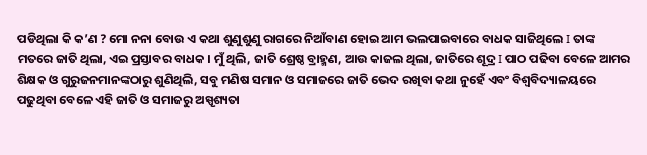ପଡିଥିଲା କି କ’ଣ ? ମୋ ନନା ବୋଉ ଏ କଥା ଶୁଣୁଶୁଣୁ ରାଗରେ ନିଆଁବାଣ ହୋଇ ଆମ ଭଲପାଇବାରେ ବାଧକ ସାଜିଥିଲେ I ତାଙ୍କ ମତରେ ଜାତି ଥିଲା, ଏଇ ପ୍ରସ୍ତାବର ବାଧକ । ମୁଁ ଥିଲି, ଜାତି ଶ୍ରେଷ୍ଠ ବ୍ରାହ୍ମଣ, ଆଉ କାଜଲ ଥିଲା, ଜାତିରେ ଶୂଦ୍ର I ପାଠ ପଢିବା ବେଳେ ଆମର ଶିକ୍ଷକ ଓ ଗୁରୁଜନମାନଙ୍କଠାରୁ ଶୁଣିଥିଲି, ସବୁ ମଣିଷ ସମାନ ଓ ସମାଜରେ ଜାତି ଭେଦ ରଖିବା କଥା ନୁହେଁ ଏବଂ ବିଶ୍ଵବିଦ୍ୟାଳୟରେ ପଢୁଥିବା ବେଳେ ଏହି ଜାତି ଓ ସମାଜରୁ ଅସ୍ପୃଶ୍ୟତା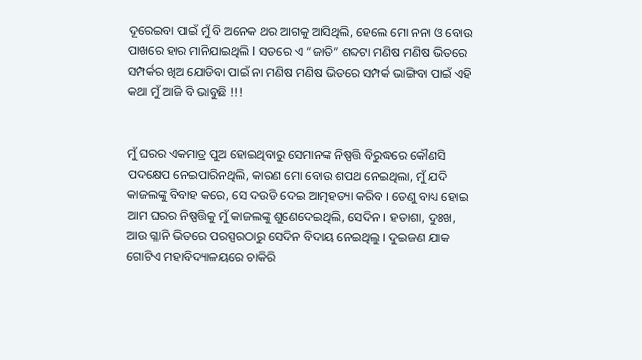ଦୂରେଇବା ପାଇଁ ମୁଁ ବି ଅନେକ ଥର ଆଗକୁ ଆସିଥିଲି, ହେଲେ ମୋ ନନା ଓ ବୋଉ ପାଖରେ ହାର ମାନିଯାଇଥିଲି I ସତରେ ଏ “ଜାତି” ଶବ୍ଦଟା ମଣିଷ ମଣିଷ ଭିତରେ ସମ୍ପର୍କର ଖିଅ ଯୋଡିବା ପାଇଁ ନା ମଣିଷ ମଣିଷ ଭିତରେ ସମ୍ପର୍କ ଭାଙ୍ଗିବା ପାଇଁ ଏହି କଥା ମୁଁ ଆଜି ବି ଭାବୁଛି !!!


ମୁଁ ଘରର ଏକମାତ୍ର ପୁଅ ହୋଇଥିବାରୁ ସେମାନଙ୍କ ନିଷ୍ପତ୍ତି ବିରୁଦ୍ଧରେ କୌଣସି ପଦକ୍ଷେପ ନେଇପାରିନଥିଲି, କାରଣ ମୋ ବୋଉ ଶପଥ ନେଇଥିଲା, ମୁଁ ଯଦି କାଜଲଙ୍କୁ ବିବାହ କରେ, ସେ ଦଉଡି ଦେଇ ଆତ୍ମହତ୍ୟା କରିବ । ତେଣୁ ବାଧ୍ୟ ହୋଇ ଆମ ଘରର ନିଷ୍ପତ୍ତିକୁ ମୁଁ କାଜଲଙ୍କୁ ଶୁଣେଦେଇଥିଲି, ସେଦିନ । ହତାଶା, ଦୁଃଖ, ଆଉ ଗ୍ଳାନି ଭିତରେ ପରସ୍ପରଠାରୁ ସେଦିନ ବିଦାୟ ନେଇଥିଲୁ । ଦୁଇଜଣ ଯାକ ଗୋଟିଏ ମହାବିଦ୍ୟାଳୟରେ ଚାକିରି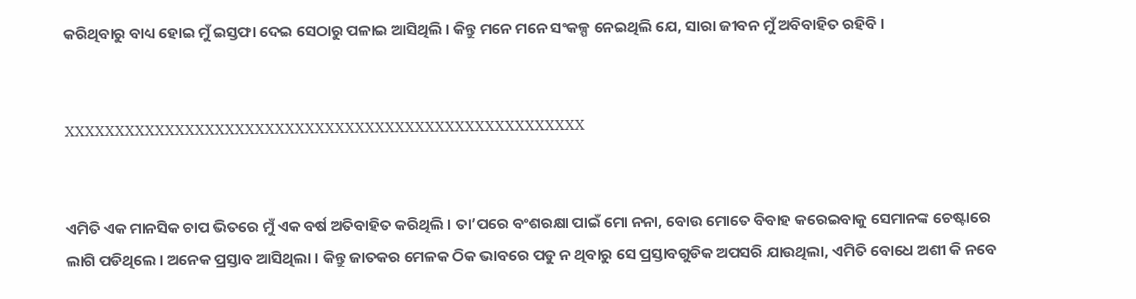କରିଥିବାରୁ ବାଧ୍ୟ ହୋଇ ମୁଁ ଇସ୍ତଫା ଦେଇ ସେଠାରୁ ପଳାଇ ଆସିଥିଲି । କିନ୍ତୁ ମନେ ମନେ ସଂକଳ୍ପ ନେଇଥିଲି ଯେ, ସାରା ଜୀବନ ମୁଁ ଅବିବାହିତ ରହିବି ।


XXXXXXXXXXXXXXXXXXXXXXXXXXXXXXXXXXXXXXXXXXXXXXXXXXXX


ଏମିତି ଏକ ମାନସିକ ଚାପ ଭିତରେ ମୁଁ ଏକ ବର୍ଷ ଅତିବାହିତ କରିଥିଲି । ତା’ପରେ ବଂଶରକ୍ଷା ପାଇଁ ମୋ ନନା, ବୋଉ ମୋତେ ବିବାହ କରେଇବାକୁ ସେମାନଙ୍କ ଚେଷ୍ଟାରେ ଲାଗି ପଡିଥିଲେ । ଅନେକ ପ୍ରସ୍ତାବ ଆସିଥିଲା । କିନ୍ତୁ ଜାତକର ମେଳକ ଠିକ ଭାବରେ ପଡୁ ନ ଥିବାରୁ ସେ ପ୍ରସ୍ତାବଗୁଡିକ ଅପସରି ଯାଉଥିଲା, ଏମିତି ବୋଧେ ଅଶୀ କି ନବେ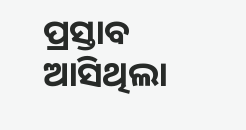ପ୍ରସ୍ତାବ ଆସିଥିଲା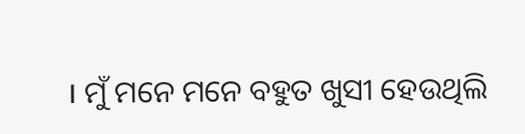। ମୁଁ ମନେ ମନେ ବହୁତ ଖୁସୀ ହେଉଥିଲି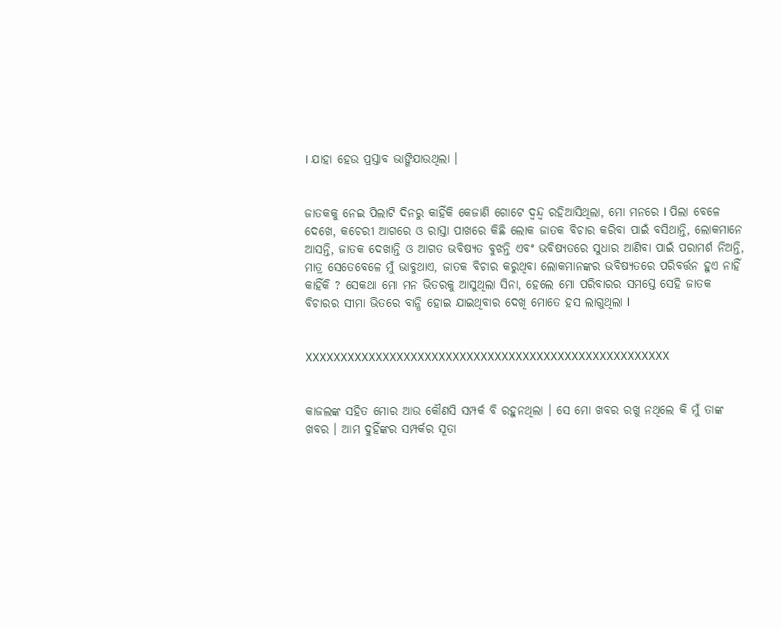। ଯାହା ହେଉ ପ୍ରସ୍ତାବ ଭାଙ୍ଗିଯାଉଥିଲା ।


ଜାତକକୁ ନେଇ ପିଲାଟି ଦିନରୁ କାହିଁକି କେଜାଣି ଗୋଟେ ଦ୍ଵନ୍ଦ୍ୱ ରହିଆସିଥିଲା, ମୋ ମନରେ I ପିଲା ବେଳେ ଦେଖେ, କଚେରୀ ଆଗରେ ଓ ରାସ୍ତା ପାଖରେ କିଛି ଲୋକ ଜାତକ ବିଚାର କରିବା ପାଇଁ ବସିଥାନ୍ତି, ଲୋକମାନେ ଆସନ୍ତି, ଜାତକ ଦେଖାନ୍ତି ଓ ଆଗତ ଭବିଷ୍ୟତ ବୁଝନ୍ତି ଏବଂ ଭବିଷ୍ୟତରେ ସୁଧାର ଆଣିବା ପାଇଁ ପରାମର୍ଶ ନିଅନ୍ତି, ମାତ୍ର ସେତେବେଳେ ମୁଁ ଭାବୁଥାଏ, ଜାତକ ବିଚାର କରୁଥିବା ଲୋକମାନଙ୍କର ଭବିଷ୍ୟତରେ ପରିବର୍ତ୍ତନ ହୁଏ ନାହିଁ କାହିଁକି ? ସେକଥା ମୋ ମନ ଭିତରକୁ ଆସୁଥିଲା ସିନା, ହେଲେ ମୋ ପରିବାରର ସମସ୍ତେ ସେହି ଜାତକ ବିଚାରର ସୀମା ଭିତରେ ବାନ୍ଧି ହୋଇ ଯାଇଥିବାର ଦେଖି ମୋତେ ହସ ଲାଗୁଥିଲା I


XXXXXXXXXXXXXXXXXXXXXXXXXXXXXXXXXXXXXXXXXXXXXXXXXXXX


କାଜଲଙ୍କ ସହିତ ମୋର ଆଉ କୌଣସି ସମ୍ପର୍କ ବି ରହୁନଥିଲା । ସେ ମୋ ଖବର ରଖୁ ନଥିଲେ କି ମୁଁ ତାଙ୍କ ଖବର । ଆମ ଦୁହିଁଙ୍କର ସମ୍ପର୍କର ସୂତା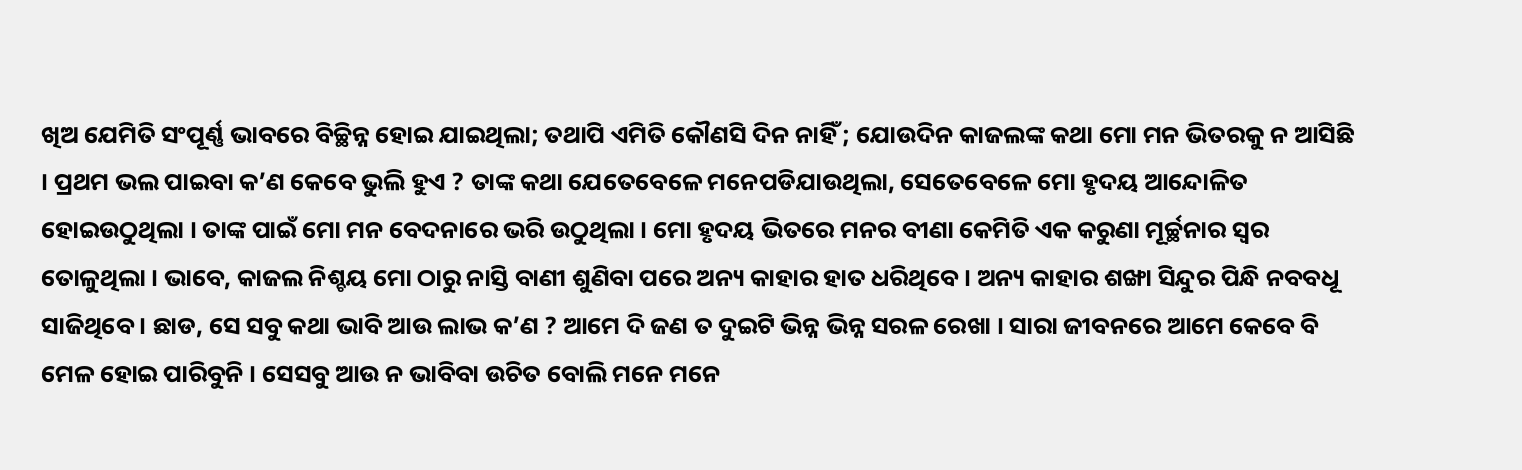ଖିଅ ଯେମିତି ସଂପୂର୍ଣ୍ଣ ଭାବରେ ବିଚ୍ଛିନ୍ନ ହୋଇ ଯାଇଥିଲା; ତଥାପି ଏମିତି କୌଣସି ଦିନ ନାହିଁ ; ଯୋଉଦିନ କାଜଲଙ୍କ କଥା ମୋ ମନ ଭିତରକୁ ନ ଆସିଛି । ପ୍ରଥମ ଭଲ ପାଇବା କ’ଣ କେବେ ଭୁଲି ହୁଏ ? ତାଙ୍କ କଥା ଯେତେବେଳେ ମନେପଡିଯାଉଥିଲା, ସେତେବେଳେ ମୋ ହୃଦୟ ଆନ୍ଦୋଳିତ ହୋଇଉଠୁଥିଲା । ତାଙ୍କ ପାଇଁ ମୋ ମନ ବେଦନାରେ ଭରି ଉଠୁଥିଲା । ମୋ ହୃଦୟ ଭିତରେ ମନର ବୀଣା କେମିତି ଏକ କରୁଣା ମୂର୍ଚ୍ଛନାର ସ୍ଵର ତୋଳୁଥିଲା । ଭାବେ, କାଜଲ ନିଶ୍ଚୟ ମୋ ଠାରୁ ନାସ୍ତି ବାଣୀ ଶୁଣିବା ପରେ ଅନ୍ୟ କାହାର ହାତ ଧରିଥିବେ । ଅନ୍ୟ କାହାର ଶଙ୍ଖା ସିନ୍ଦୁର ପିନ୍ଧି ନବବଧୂ ସାଜିଥିବେ । ଛାଡ, ସେ ସବୁ କଥା ଭାବି ଆଉ ଲାଭ କ’ଣ ? ଆମେ ଦି ଜଣ ତ ଦୁଇଟି ଭିନ୍ନ ଭିନ୍ନ ସରଳ ରେଖା । ସାରା ଜୀବନରେ ଆମେ କେବେ ବି ମେଳ ହୋଇ ପାରିବୁନି । ସେସବୁ ଆଉ ନ ଭାବିବା ଉଚିତ ବୋଲି ମନେ ମନେ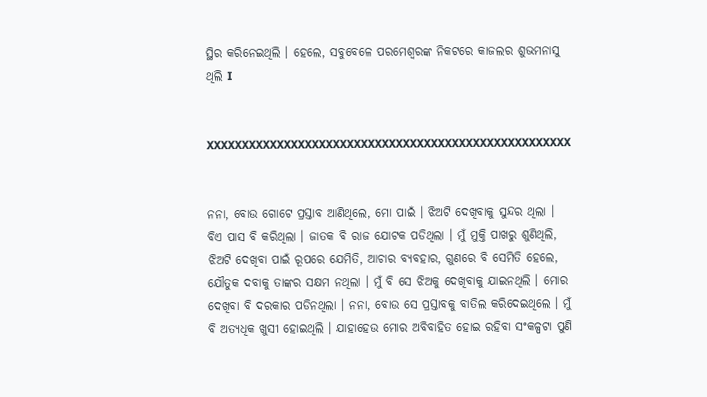ସ୍ଥିର କରିନେଇଥିଲି । ହେଲେ, ସବୁବେଳେ ପରମେଶ୍ଵରଙ୍କ ନିକଟରେ କାଜଲର ଶୁଭମନାସୁ ଥିଲି I


XXXXXXXXXXXXXXXXXXXXXXXXXXXXXXXXXXXXXXXXXXXXXXXXXXXX


ନନା, ବୋଉ ଗୋଟେ ପ୍ରସ୍ତାବ ଆଣିଥିଲେ, ମୋ ପାଇଁ । ଝିଅଟି ଦେଖିବାକୁ ସୁନ୍ଦର ଥିଲା । ବିଏ ପାସ ବି କରିଥିଲା । ଜାତକ ବି ରାଜ ଯୋଟକ ପଡିଥିଲା । ମୁଁ ମୁକ୍ତି ପାଖରୁ ଶୁଣିଥିଲି, ଝିଅଟି ଦେଖିବା ପାଇଁ ରୂପରେ ଯେମିତି, ଆଚାର ବ୍ୟବହାର, ଗୁଣରେ ବି ସେମିତି ହେଲେ, ଯୌତୁକ ଦବାକୁ ତାଙ୍କର ସକ୍ଷମ ନଥିଲା । ମୁଁ ବି ସେ ଝିଅକୁ ଦେଖିବାକୁ ଯାଇନଥିଲି । ମୋର ଦେଖିବା ବି ଦରକାର ପଡିନଥିଲା । ନନା, ବୋଉ ସେ ପ୍ରସ୍ତାବକୁ ବାତିଲ କରିଦେଇଥିଲେ । ମୁଁ ବି ଅତ୍ୟଧିକ ଖୁସୀ ହୋଇଥିଲି । ଯାହାହେଉ ମୋର ଅବିବାହିତ ହୋଇ ରହିବା ସଂକଳ୍ପଟା ପୁଣି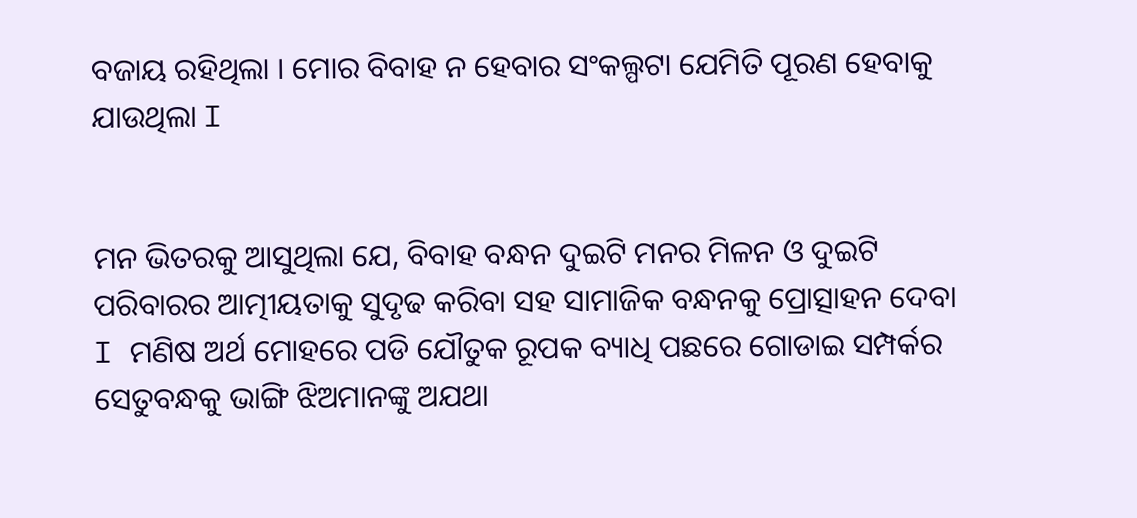ବଜାୟ ରହିଥିଲା । ମୋର ବିବାହ ନ ହେବାର ସଂକଲ୍ପଟା ଯେମିତି ପୂରଣ ହେବାକୁ ଯାଉଥିଲା I


ମନ ଭିତରକୁ ଆସୁଥିଲା ଯେ, ବିବାହ ବନ୍ଧନ ଦୁଇଟି ମନର ମିଳନ ଓ ଦୁଇଟି ପରିବାରର ଆତ୍ମୀୟତାକୁ ସୁଦୃଢ କରିବା ସହ ସାମାଜିକ ବନ୍ଧନକୁ ପ୍ରୋତ୍ସାହନ ଦେବା I ମଣିଷ ଅର୍ଥ ମୋହରେ ପଡି ଯୌତୁକ ରୂପକ ବ୍ୟାଧି ପଛରେ ଗୋଡାଇ ସମ୍ପର୍କର ସେତୁବନ୍ଧକୁ ଭାଙ୍ଗି ଝିଅମାନଙ୍କୁ ଅଯଥା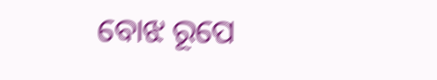ବୋଝ ରୂପେ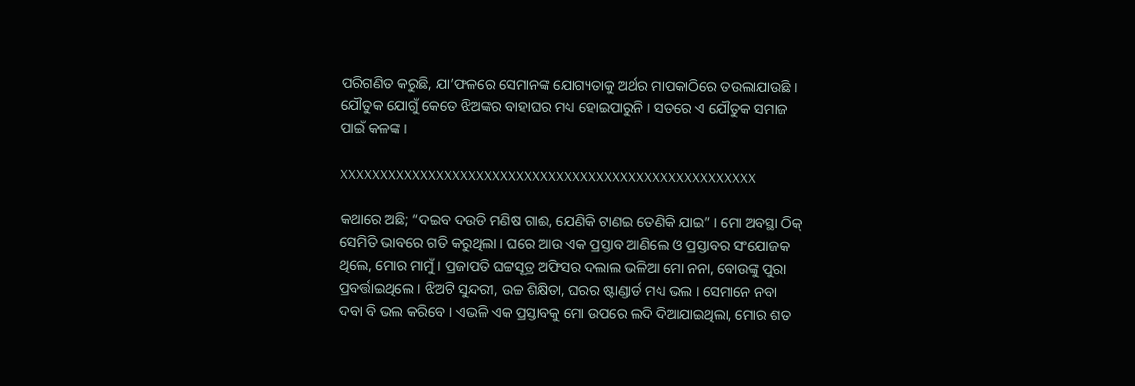ପରିଗଣିତ କରୁଛି, ଯା’ଫଳରେ ସେମାନଙ୍କ ଯୋଗ୍ୟତାକୁ ଅର୍ଥର ମାପକାଠିରେ ତଉଲାଯାଉଛି I ଯୌତୁକ ଯୋଗୁଁ କେତେ ଝିଅଙ୍କର ବାହାଘର ମଧ୍ୟ ହୋଇପାରୁନି I ସତରେ ଏ ଯୌତୁକ ସମାଜ ପାଇଁ କଳଙ୍କ I

XXXXXXXXXXXXXXXXXXXXXXXXXXXXXXXXXXXXXXXXXXXXXXXXXXXX

କଥାରେ ଅଛି; “ଦଇବ ଦଉଡି ମଣିଷ ଗାଈ, ଯେଣିକି ଟାଣଇ ତେଣିକି ଯାଇ” । ମୋ ଅବସ୍ଥା ଠିକ୍ ସେମିତି ଭାବରେ ଗତି କରୁଥିଲା । ଘରେ ଆଉ ଏକ ପ୍ରସ୍ତାବ ଆଣିଲେ ଓ ପ୍ରସ୍ତାବର ସଂଯୋଜକ ଥିଲେ, ମୋର ମାମୁଁ । ପ୍ରଜାପତି ଘଟ୍ଟସୂତ୍ର ଅଫିସର ଦଲାଲ ଭଳିଆ ମୋ ନନା, ବୋଉଙ୍କୁ ପୁରା ପ୍ରବର୍ତ୍ତାଇଥିଲେ । ଝିଅଟି ସୁନ୍ଦରୀ, ଉଚ୍ଚ ଶିକ୍ଷିତା, ଘରର ଷ୍ଟାଣ୍ଡାର୍ଡ ମଧ୍ୟ ଭଲ । ସେମାନେ ନବା ଦବା ବି ଭଲ କରିବେ । ଏଭଳି ଏକ ପ୍ରସ୍ତାବକୁ ମୋ ଉପରେ ଲଦି ଦିଆଯାଇଥିଲା, ମୋର ଶତ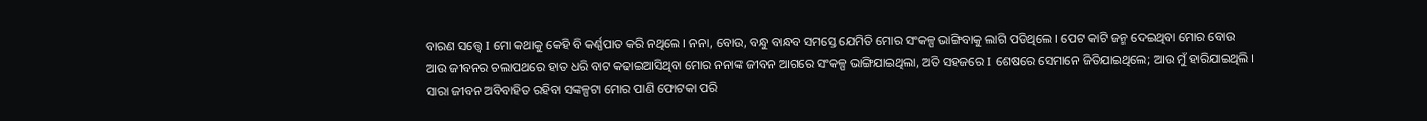ବାରଣ ସତ୍ତ୍ୱେ I ମୋ କଥାକୁ କେହି ବି କର୍ଣ୍ଣପାତ କରି ନଥିଲେ । ନନା, ବୋଉ, ବନ୍ଧୁ ବାନ୍ଧବ ସମସ୍ତେ ଯେମିତି ମୋର ସଂକଳ୍ପ ଭାଙ୍ଗିବାକୁ ଲାଗି ପଡିଥିଲେ । ପେଟ କାଟି ଜନ୍ମ ଦେଇଥିବା ମୋର ବୋଉ ଆଉ ଜୀବନର ଚଲାପଥରେ ହାତ ଧରି ବାଟ କଢାଇଆସିଥିବା ମୋର ନନାଙ୍କ ଜୀବନ ଆଗରେ ସଂକଳ୍ପ ଭାଙ୍ଗିଯାଇଥିଲା, ଅତି ସହଜରେ I ଶେଷରେ ସେମାନେ ଜିତିଯାଇଥିଲେ; ଆଉ ମୁଁ ହାରିଯାଇଥିଲି । ସାରା ଜୀବନ ଅବିବାହିତ ରହିବା ସଙ୍କଳ୍ପଟା ମୋର ପାଣି ଫୋଟକା ପରି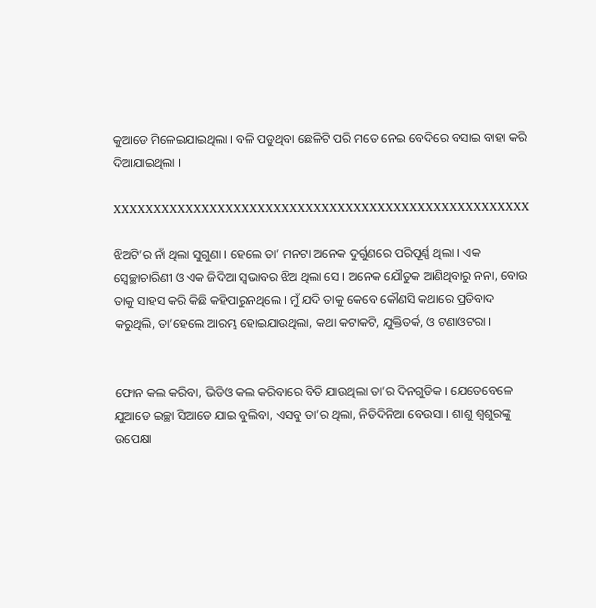କୁଆଡେ ମିଳେଇଯାଇଥିଲା । ବଳି ପଡୁଥିବା ଛେଳିଟି ପରି ମତେ ନେଇ ବେଦିରେ ବସାଇ ବାହା କରି ଦିଆଯାଇଥିଲା ।

XXXXXXXXXXXXXXXXXXXXXXXXXXXXXXXXXXXXXXXXXXXXXXXXXXXX

ଝିଅଟି’ର ନାଁ ଥିଲା ସୁଗୁଣା । ହେଲେ ତା’ ମନଟା ଅନେକ ଦୁର୍ଗୁଣରେ ପରିପୂର୍ଣ୍ଣ ଥିଲା । ଏକ ସ୍ଵେଚ୍ଛାଚାରିଣୀ ଓ ଏକ ଜିଦିଆ ସ୍ଵଭାବର ଝିଅ ଥିଲା ସେ । ଅନେକ ଯୌତୁକ ଆଣିଥିବାରୁ ନନା, ବୋଉ ତାକୁ ସାହସ କରି କିଛି କହିପାରୁନଥିଲେ । ମୁଁ ଯଦି ତାକୁ କେବେ କୌଣସି କଥାରେ ପ୍ରତିବାଦ କରୁଥିଲି, ତା’ହେଲେ ଆରମ୍ଭ ହୋଇଯାଉଥିଲା, କଥା କଟାକଟି, ଯୁକ୍ତିତର୍କ, ଓ ଟଣାଓଟରା ।


ଫୋନ କଲ କରିବା, ଭିଡିଓ କଲ କରିବାରେ ବିତି ଯାଉଥିଲା ତା’ର ଦିନଗୁଡିକ । ଯେତେବେଳେ ଯୁଆଡେ ଇଚ୍ଛା ସିଆଡେ ଯାଇ ବୁଲିବା, ଏସବୁ ତା’ର ଥିଲା, ନିତିଦିନିଆ ବେଉସା । ଶାଶୁ ଶ୍ଵଶୁରଙ୍କୁ ଉପେକ୍ଷା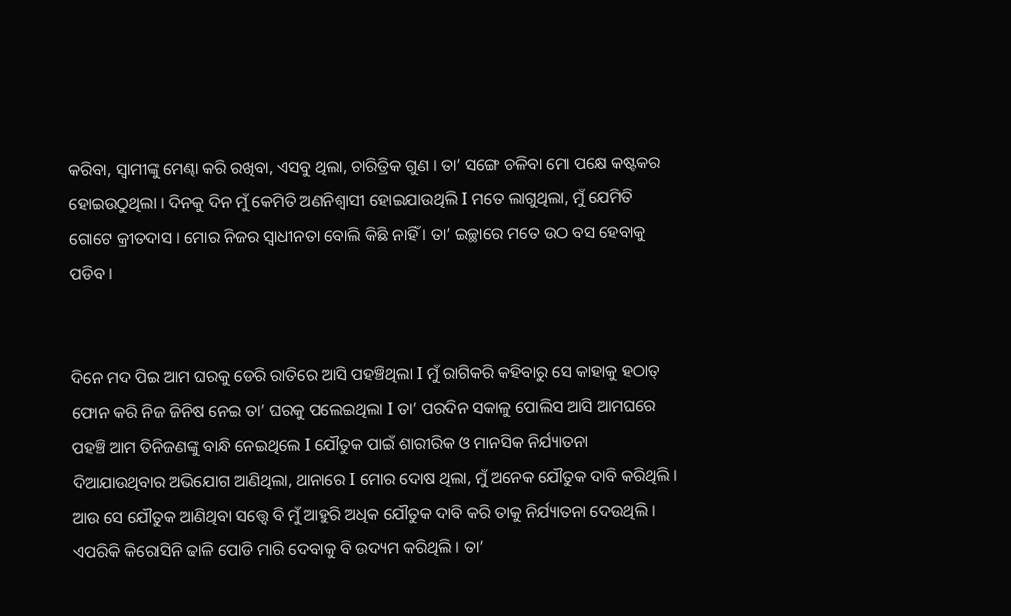କରିବା, ସ୍ଵାମୀଙ୍କୁ ମେଣ୍ଢା କରି ରଖିବା, ଏସବୁ ଥିଲା, ଚାରିତ୍ରିକ ଗୁଣ । ତା’ ସଙ୍ଗେ ଚଳିବା ମୋ ପକ୍ଷେ କଷ୍ଟକର ହୋଇଉଠୁଥିଲା । ଦିନକୁ ଦିନ ମୁଁ କେମିତି ଅଣନିଶ୍ଵାସୀ ହୋଇଯାଉଥିଲି I ମତେ ଲାଗୁଥିଲା, ମୁଁ ଯେମିତି ଗୋଟେ କ୍ରୀତଦାସ । ମୋର ନିଜର ସ୍ଵାଧୀନତା ବୋଲି କିଛି ନାହିଁ । ତା’ ଇଚ୍ଛାରେ ମତେ ଉଠ ବସ ହେବାକୁ ପଡିବ ।


ଦିନେ ମଦ ପିଇ ଆମ ଘରକୁ ଡେରି ରାତିରେ ଆସି ପହଞ୍ଚିଥିଲା I ମୁଁ ରାଗିକରି କହିବାରୁ ସେ କାହାକୁ ହଠାତ୍ ଫୋନ କରି ନିଜ ଜିନିଷ ନେଇ ତା’ ଘରକୁ ପଲେଇଥିଲା I ତା’ ପରଦିନ ସକାଳୁ ପୋଲିସ ଆସି ଆମଘରେ ପହଞ୍ଚି ଆମ ତିନିଜଣଙ୍କୁ ବାନ୍ଧି ନେଇଥିଲେ I ଯୌତୁକ ପାଇଁ ଶାରୀରିକ ଓ ମାନସିକ ନିର୍ଯ୍ୟାତନା ଦିଆଯାଉଥିବାର ଅଭିଯୋଗ ଆଣିଥିଲା, ଥାନାରେ I ମୋର ଦୋଷ ଥିଲା, ମୁଁ ଅନେକ ଯୌତୁକ ଦାବି କରିଥିଲି । ଆଉ ସେ ଯୌତୁକ ଆଣିଥିବା ସତ୍ତ୍ୱେ ବି ମୁଁ ଆହୁରି ଅଧିକ ଯୌତୁକ ଦାବି କରି ତାକୁ ନିର୍ଯ୍ୟାତନା ଦେଉଥିଲି । ଏପରିକି କିରୋସିନି ଢାଳି ପୋଡି ମାରି ଦେବାକୁ ବି ଉଦ୍ୟମ କରିଥିଲି । ତା’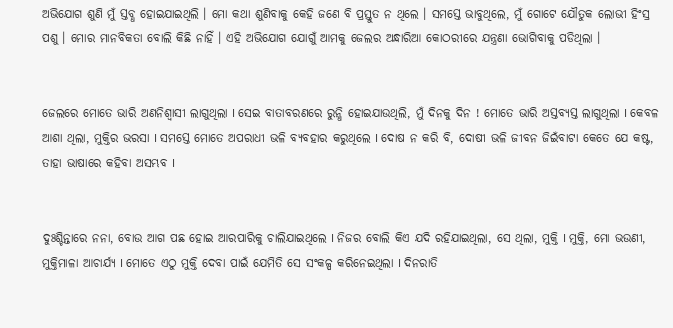ଅଭିଯୋଗ ଶୁଣି ମୁଁ ସ୍ତବ୍ଧ ହୋଇଯାଇଥିଲି । ମୋ କଥା ଶୁଣିବାକୁ କେହି ଜଣେ ବି ପ୍ରସ୍ତୁତ ନ ଥିଲେ । ସମସ୍ତେ ଭାବୁଥିଲେ, ମୁଁ ଗୋଟେ ଯୌତୁକ ଲୋଭୀ ହିଂସ୍ର ପଶୁ । ମୋର ମାନବିକତା ବୋଲି କିଛି ନାହିଁ । ଏହି ଅଭିଯୋଗ ଯୋଗୁଁ ଆମକୁ ଜେଲର ଅନ୍ଧାରିଆ କୋଠରୀରେ ଯନ୍ତ୍ରଣା ଭୋଗିବାକୁ ପଡିଥିଲା ।


ଜେଲରେ ମୋତେ ଭାରି ଅଣନିଶ୍ଵାସୀ ଲାଗୁଥିଲା I ସେଇ ବାତାବରଣରେ ରୁନ୍ଧି ହୋଇଯାଉଥିଲି, ମୁଁ ଦିନକୁ ଦିନ ! ମୋତେ ଭାରି ଅସ୍ତବ୍ୟସ୍ତ ଲାଗୁଥିଲା I କେବଳ ଆଶା ଥିଲା, ମୁକ୍ତିର ଭରସା I ସମସ୍ତେ ମୋତେ ଅପରାଧୀ ଭଳି ବ୍ୟବହାର କରୁଥିଲେ I ଦୋଷ ନ କରି ବି, ଦୋଷୀ ଭଳି ଜୀବନ ଜିଇଁବାଟା କେତେ ଯେ କଷ୍ଟ, ତାହା ଭାଷାରେ କହିବା ଅସମ୍ଭବ I


ଦୁଃଶ୍ଚିନ୍ତାରେ ନନା, ବୋଉ ଆଗ ପଛ ହୋଇ ଆରପାରିକୁ ଚାଲିଯାଇଥିଲେ I ନିଜର ବୋଲି କିଏ ଯଦି ରହିଯାଇଥିଲା, ସେ ଥିଲା, ମୁକ୍ତି I ମୁକ୍ତି, ମୋ ଭଉଣୀ, ମୁକ୍ତିମାଳା ଆଚାର୍ଯ୍ୟ I ମୋତେ ଏଠୁ ମୁକ୍ତି ଦେବା ପାଇଁ ଯେମିତି ସେ ସଂକଳ୍ପ କରିନେଇଥିଲା I ଦିନରାତି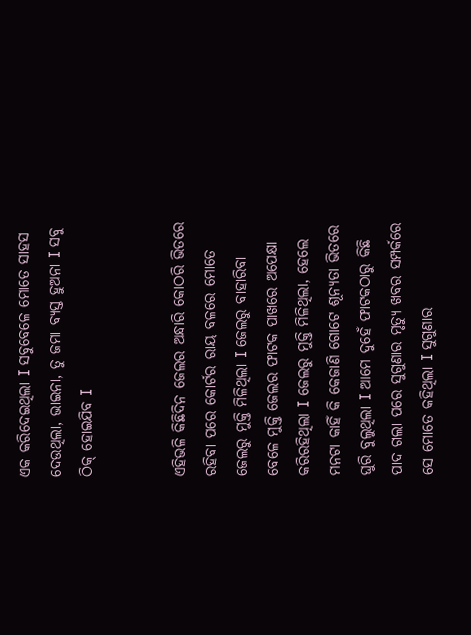ଏକ କରିଦେଇଥିଲା I ସବୁବେଳେ ମୋତେ ସାହସ ଦେଉଥିଲା, ଭାଇନା, ତୁ ଜମା ବ୍ୟସ୍ତ ହୁଅନା I ସବୁ ଠିକ୍ ହୋଇଯିବ I


ଏହିଭଳି କିଛିଦିନ ଜେଲର ଅନ୍ଧାରି କୋଠରି ଭିତରେ ରହିବା ପରେ କୋର୍ଟର ରାୟ ବଳରେ ମୋତେ ଜେଲରୁ ମୁକ୍ତି ମିଳିଥିଲା I ଜେଲରୁ ବାହାରିବା ବେଳେ ମୁକ୍ତି ଜେଲର ଫାଟକ ପାଖରେ ଅପେକ୍ଷା କରିରହିଥିଲା I ଜେଲରୁ ମୁକ୍ତି ମିଳିଥିଲା, ହେଲେ ମନଟା କାହିଁ କି କେଜାଣି ଗୋଟେ ଶୂନ୍ୟତା ଭିତରେ ଘୁରି ବୁଲୁଥିଲା I ଆମେ ଦୁହେଁ ଫାଟକଠାରୁ କିଛି ପାଦ ଗଲା ପରେ ସୁଗୁଣାର ମୃତ୍ୟୁ ଖବର ସମ୍ପର୍କରେ ସେ ମୋତେ କହିଥିଲା I ସୁଗୁଣାର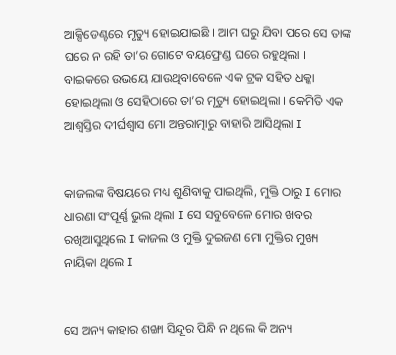ଆକ୍ସିଡେଣ୍ଟରେ ମୃତ୍ୟୁ ହୋଇଯାଇଛି । ଆମ ଘରୁ ଯିବା ପରେ ସେ ତାଙ୍କ ଘରେ ନ ରହି ତା’ର ଗୋଟେ ବୟଫ୍ରେଣ୍ଡ ଘରେ ରହୁଥିଲା । ବାଇକରେ ଉଭୟେ ଯାଉଥିବାବେଳେ ଏକ ଟ୍ରକ ସହିତ ଧକ୍କା ହୋଇଥିଲା ଓ ସେହିଠାରେ ତା’ର ମୃତ୍ୟୁ ହୋଇଥିଲା । କେମିତି ଏକ ଆଶ୍ଵସ୍ତିର ଦୀର୍ଘଶ୍ଵାସ ମୋ ଅନ୍ତରାତ୍ମାରୁ ବାହାରି ଆସିଥିଲା I


କାଜଲଙ୍କ ବିଷୟରେ ମଧ୍ୟ ଶୁଣିବାକୁ ପାଇଥିଲି, ମୁକ୍ତି ଠାରୁ I ମୋର ଧାରଣା ସଂପୂର୍ଣ୍ଣ ଭୁଲ ଥିଲା I ସେ ସବୁବେଳେ ମୋର ଖବର ରଖିଆସୁଥିଲେ I କାଜଲ ଓ ମୁକ୍ତି ଦୁଇଜଣ ମୋ ମୁକ୍ତିର ମୁଖ୍ୟ ନାୟିକା ଥିଲେ I


ସେ ଅନ୍ୟ କାହାର ଶଙ୍ଖା ସିନ୍ଦୂର ପିନ୍ଧି ନ ଥିଲେ କି ଅନ୍ୟ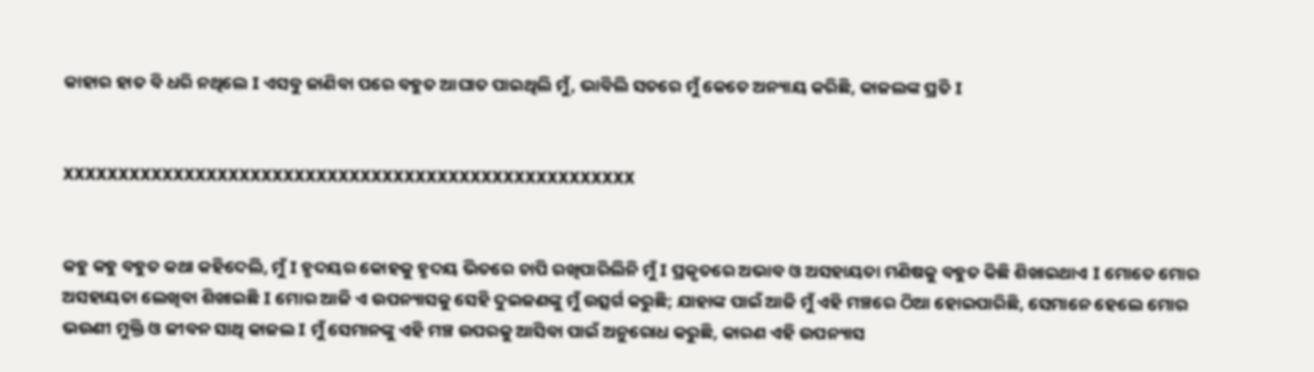କାହାର ହାତ ବି ଧରି ନଥିଲେ I ଏସବୁ ଜାଣିବା ପରେ ବହୁତ ଆଘାତ ପାଇଥିଲି ମୁଁ, ଭାବିଲି ସତରେ ମୁଁ କେତେ ଅନ୍ୟାୟ କରିଛି, କାଜଲଙ୍କ ପ୍ରତି I


XXXXXXXXXXXXXXXXXXXXXXXXXXXXXXXXXXXXXXXXXXXXXXXXXXXX


କହୁ କହୁ ବହୁତ କଥା କହିଦେଲି, ମୁଁ I ହୃଦୟର କୋହକୁ ହୃଦୟ ଭିତରେ ଚାପି ରଖିପାରିଲିନି ମୁଁ I ପ୍ରକୃତରେ ଅଭାବ ଓ ଅସହାୟତା ମଣିଷକୁ ବହୁତ କିଛି ଶିଖାଇଥାଏ I ମୋତେ ମୋର ଅସହାୟତା ଲେଖିବା ଶିଖାଇଛି I ମୋର ଆଜି ଏ ଉପନ୍ୟାସକୁ ସେହି ଦୁଇଜଣଙ୍କୁ ମୁଁ ଉତ୍ସର୍ଗ କରୁଛି; ଯାହାଙ୍କ ପାଇଁ ଆଜି ମୁଁ ଏହି ମଞ୍ଚରେ ଠିଆ ହୋଇପାରିଛି, ସେମାନେ ହେଲେ ମୋର ଭଉଣୀ ମୁକ୍ତି ଓ ଜୀବନ ସାଥି କାଜଲ I ମୁଁ ସେମାନଙ୍କୁ ଏହି ମଞ୍ଚ ଉପରକୁ ଆସିବା ପାଇଁ ଅନୁରୋଧ କରୁଛି, କାରଣ ଏହି ଉପନ୍ୟାସ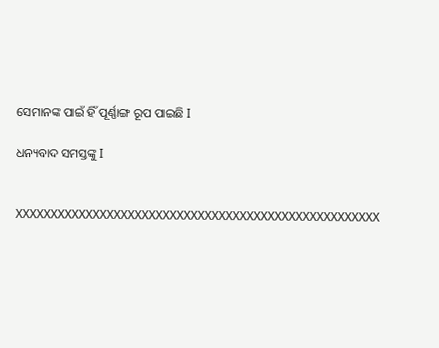ସେମାନଙ୍କ ପାଇଁ ହିଁ ପୂର୍ଣ୍ଣାଙ୍ଗ ରୂପ ପାଇଛି I

ଧନ୍ୟବାଦ ସମସ୍ତଙ୍କୁ I


XXXXXXXXXXXXXXXXXXXXXXXXXXXXXXXXXXXXXXXXXXXXXXXXXXXX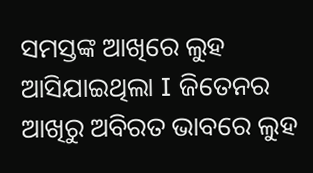ସମସ୍ତଙ୍କ ଆଖିରେ ଲୁହ ଆସିଯାଇଥିଲା I ଜିତେନର ଆଖିରୁ ଅବିରତ ଭାବରେ ଲୁହ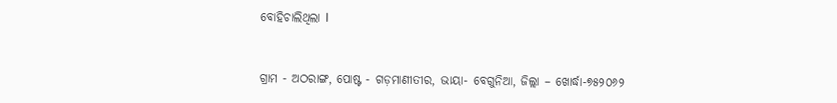ବୋହିଚାଲିଥିଲା I


ଗ୍ରାମ - ଅଠରାଙ୍ଗ, ପୋଷ୍ଟ - ଗଡ଼ମାଣୀତୀର, ଭାୟା- ବେଗୁନିଆ, ଜିଲ୍ଲା – ଖୋର୍ଦ୍ଧା-୭୫୨୦୬୨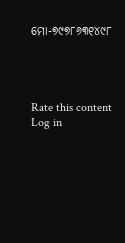ମୋ-୭୯୭୮୬୩୧୪୯୮




Rate this content
Log in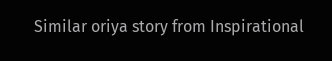Similar oriya story from Inspirational